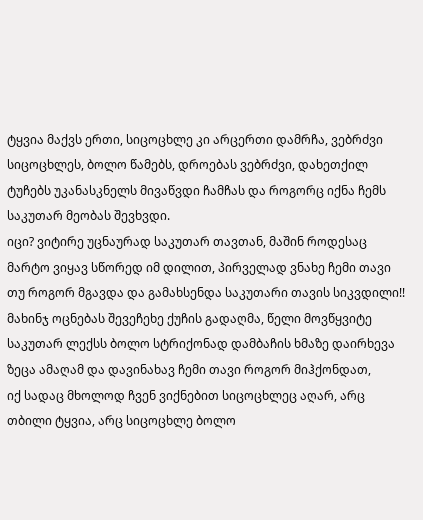ტყვია მაქვს ერთი, სიცოცხლე კი არცერთი დამრჩა, ვებრძვი სიცოცხლეს, ბოლო წამებს, დროებას ვებრძვი, დახეთქილ ტუჩებს უკანასკნელს მივაწვდი ჩამჩას და როგორც იქნა ჩემს საკუთარ მეობას შევხვდი.
იცი? ვიტირე უცნაურად საკუთარ თავთან, მაშინ როდესაც მარტო ვიყავ სწორედ იმ დილით, პირველად ვნახე ჩემი თავი თუ როგორ მგავდა და გამახსენდა საკუთარი თავის სიკვდილი!!
მახინჯ ოცნებას შევეჩეხე ქუჩის გადაღმა, წელი მოვწყვიტე საკუთარ ლექსს ბოლო სტრიქონად დამბაჩის ხმაზე დაირხევა ზეცა ამაღამ და დავინახავ ჩემი თავი როგორ მიჰქონდათ,
იქ სადაც მხოლოდ ჩვენ ვიქნებით სიცოცხლეც აღარ, არც თბილი ტყვია, არც სიცოცხლე ბოლო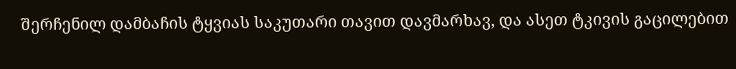შერჩენილ დამბაჩის ტყვიას საკუთარი თავით დავმარხავ, და ასეთ ტკივის გაცილებით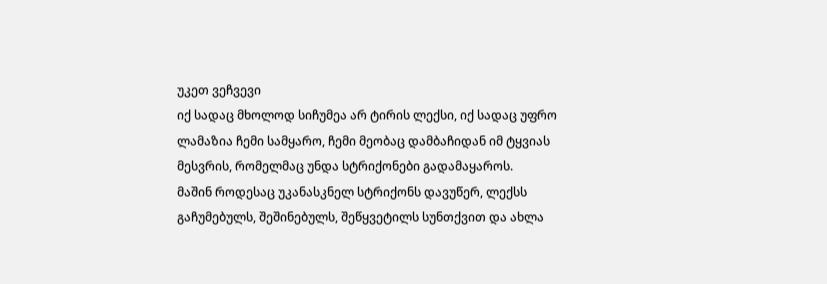უკეთ ვეჩვევი
იქ სადაც მხოლოდ სიჩუმეა არ ტირის ლექსი, იქ სადაც უფრო ლამაზია ჩემი სამყარო, ჩემი მეობაც დამბაჩიდან იმ ტყვიას მესვრის, რომელმაც უნდა სტრიქონები გადამაყაროს.
მაშინ როდესაც უკანასკნელ სტრიქონს დავუწერ, ლექსს გაჩუმებულს, შეშინებულს, შეწყვეტილს სუნთქვით და ახლა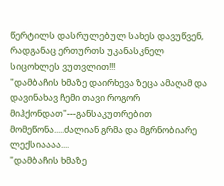წერტილს დასრულებულ სახეს დავუწვენ, რადგანაც ერთურთს უკანასკნელ სიცოხლეს ვუთვლით!!!
"დამბაჩის ხმაზე დაირხევა ზეცა ამაღამ და დავინახავ ჩემი თავი როგორ მიჰქონდათ"---განსაკუთრებით მომეწონა.....ძალიან გრმა და მგრნობიარე ლექსიაააა....
"დამბაჩის ხმაზე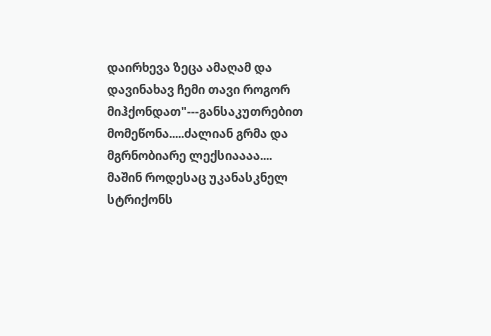დაირხევა ზეცა ამაღამ და დავინახავ ჩემი თავი როგორ მიჰქონდათ"---განსაკუთრებით მომეწონა.....ძალიან გრმა და მგრნობიარე ლექსიაააა....
მაშინ როდესაც უკანასკნელ სტრიქონს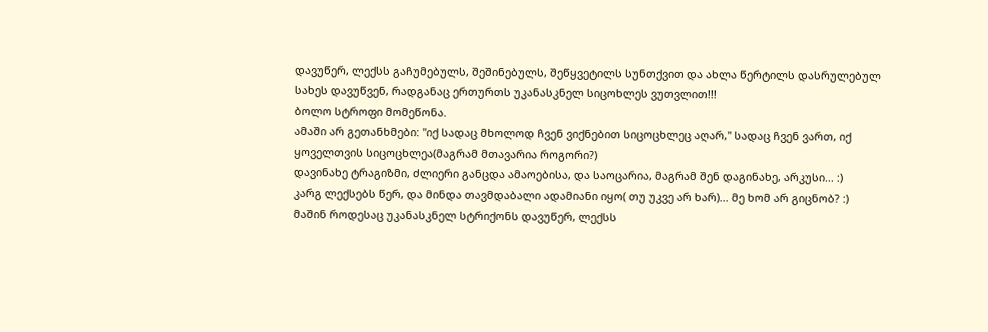დავუწერ, ლექსს გაჩუმებულს, შეშინებულს, შეწყვეტილს სუნთქვით და ახლა წერტილს დასრულებულ სახეს დავუწვენ, რადგანაც ერთურთს უკანასკნელ სიცოხლეს ვუთვლით!!!
ბოლო სტროფი მომეწონა.
ამაში არ გეთანხმები: "იქ სადაც მხოლოდ ჩვენ ვიქნებით სიცოცხლეც აღარ," სადაც ჩვენ ვართ, იქ ყოველთვის სიცოცხლეა(მაგრამ მთავარია როგორი?)
დავინახე ტრაგიზმი, ძლიერი განცდა ამაოებისა, და საოცარია, მაგრამ შენ დაგინახე, არკუსი... :)
კარგ ლექსებს წერ, და მინდა თავმდაბალი ადამიანი იყო( თუ უკვე არ ხარ)... მე ხომ არ გიცნობ? :)
მაშინ როდესაც უკანასკნელ სტრიქონს დავუწერ, ლექსს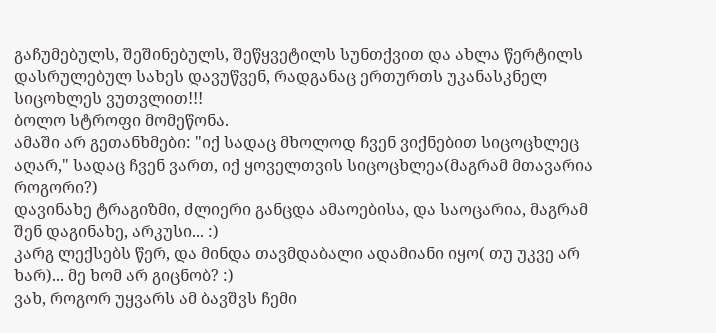გაჩუმებულს, შეშინებულს, შეწყვეტილს სუნთქვით და ახლა წერტილს დასრულებულ სახეს დავუწვენ, რადგანაც ერთურთს უკანასკნელ სიცოხლეს ვუთვლით!!!
ბოლო სტროფი მომეწონა.
ამაში არ გეთანხმები: "იქ სადაც მხოლოდ ჩვენ ვიქნებით სიცოცხლეც აღარ," სადაც ჩვენ ვართ, იქ ყოველთვის სიცოცხლეა(მაგრამ მთავარია როგორი?)
დავინახე ტრაგიზმი, ძლიერი განცდა ამაოებისა, და საოცარია, მაგრამ შენ დაგინახე, არკუსი... :)
კარგ ლექსებს წერ, და მინდა თავმდაბალი ადამიანი იყო( თუ უკვე არ ხარ)... მე ხომ არ გიცნობ? :)
ვახ, როგორ უყვარს ამ ბავშვს ჩემი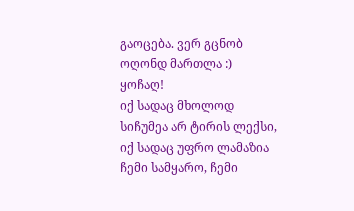გაოცება. ვერ გცნობ ოღონდ მართლა :) ყოჩაღ!
იქ სადაც მხოლოდ სიჩუმეა არ ტირის ლექსი, იქ სადაც უფრო ლამაზია ჩემი სამყარო, ჩემი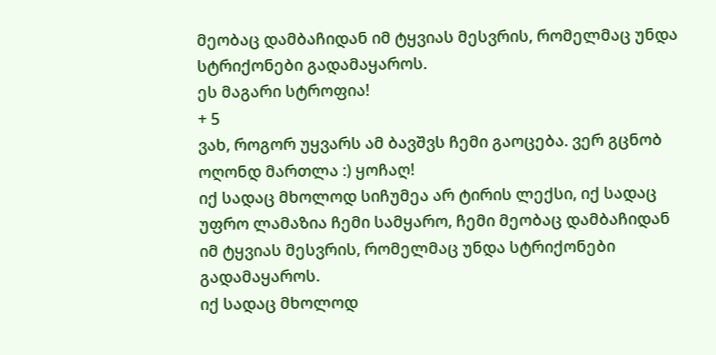მეობაც დამბაჩიდან იმ ტყვიას მესვრის, რომელმაც უნდა სტრიქონები გადამაყაროს.
ეს მაგარი სტროფია!
+ 5
ვახ, როგორ უყვარს ამ ბავშვს ჩემი გაოცება. ვერ გცნობ ოღონდ მართლა :) ყოჩაღ!
იქ სადაც მხოლოდ სიჩუმეა არ ტირის ლექსი, იქ სადაც უფრო ლამაზია ჩემი სამყარო, ჩემი მეობაც დამბაჩიდან იმ ტყვიას მესვრის, რომელმაც უნდა სტრიქონები გადამაყაროს.
იქ სადაც მხოლოდ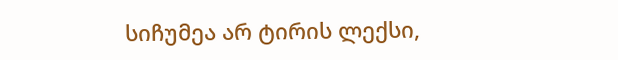სიჩუმეა არ ტირის ლექსი,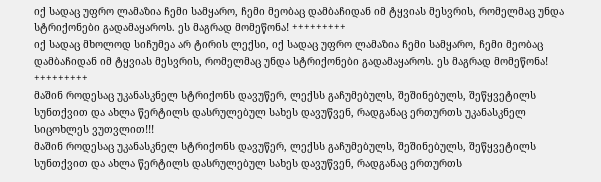იქ სადაც უფრო ლამაზია ჩემი სამყარო, ჩემი მეობაც დამბაჩიდან იმ ტყვიას მესვრის, რომელმაც უნდა სტრიქონები გადამაყაროს. ეს მაგრად მომეწონა! +++++++++
იქ სადაც მხოლოდ სიჩუმეა არ ტირის ლექსი, იქ სადაც უფრო ლამაზია ჩემი სამყარო, ჩემი მეობაც დამბაჩიდან იმ ტყვიას მესვრის, რომელმაც უნდა სტრიქონები გადამაყაროს. ეს მაგრად მომეწონა! +++++++++
მაშინ როდესაც უკანასკნელ სტრიქონს დავუწერ, ლექსს გაჩუმებულს, შეშინებულს, შეწყვეტილს სუნთქვით და ახლა წერტილს დასრულებულ სახეს დავუწვენ, რადგანაც ერთურთს უკანასკნელ სიცოხლეს ვუთვლით!!!
მაშინ როდესაც უკანასკნელ სტრიქონს დავუწერ, ლექსს გაჩუმებულს, შეშინებულს, შეწყვეტილს სუნთქვით და ახლა წერტილს დასრულებულ სახეს დავუწვენ, რადგანაც ერთურთს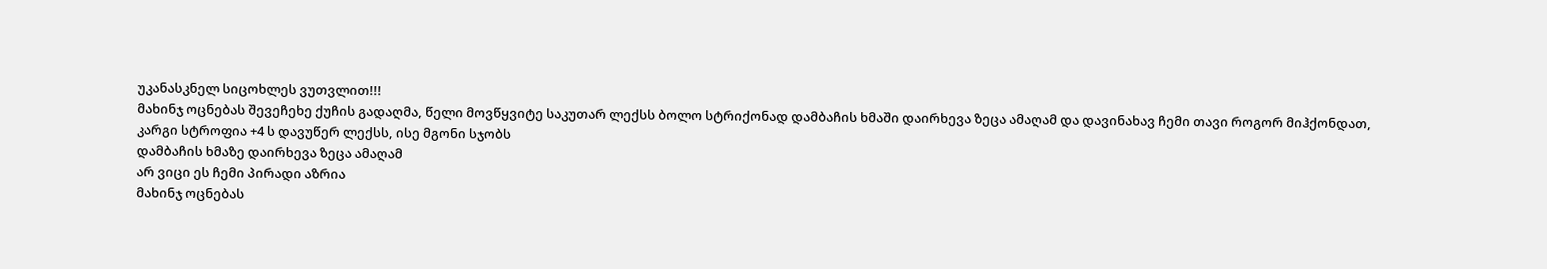უკანასკნელ სიცოხლეს ვუთვლით!!!
მახინჯ ოცნებას შევეჩეხე ქუჩის გადაღმა, წელი მოვწყვიტე საკუთარ ლექსს ბოლო სტრიქონად დამბაჩის ხმაში დაირხევა ზეცა ამაღამ და დავინახავ ჩემი თავი როგორ მიჰქონდათ,
კარგი სტროფია +4 ს დავუწერ ლექსს, ისე მგონი სჯობს
დამბაჩის ხმაზე დაირხევა ზეცა ამაღამ
არ ვიცი ეს ჩემი პირადი აზრია
მახინჯ ოცნებას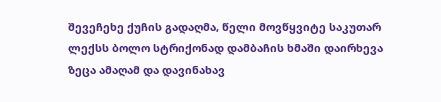შევეჩეხე ქუჩის გადაღმა, წელი მოვწყვიტე საკუთარ ლექსს ბოლო სტრიქონად დამბაჩის ხმაში დაირხევა ზეცა ამაღამ და დავინახავ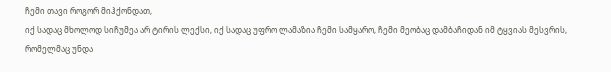ჩემი თავი როგორ მიჰქონდათ,
იქ სადაც მხოლოდ სიჩუმეა არ ტირის ლექსი, იქ სადაც უფრო ლამაზია ჩემი სამყარო, ჩემი მეობაც დამბაჩიდან იმ ტყვიას მესვრის, რომელმაც უნდა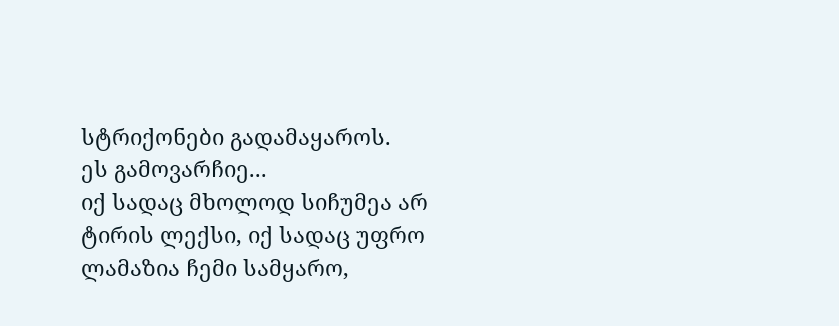სტრიქონები გადამაყაროს.
ეს გამოვარჩიე...
იქ სადაც მხოლოდ სიჩუმეა არ ტირის ლექსი, იქ სადაც უფრო ლამაზია ჩემი სამყარო,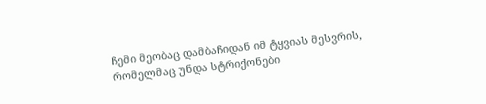ჩემი მეობაც დამბაჩიდან იმ ტყვიას მესვრის, რომელმაც უნდა სტრიქონები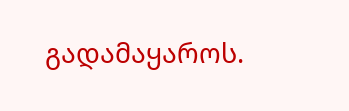გადამაყაროს.